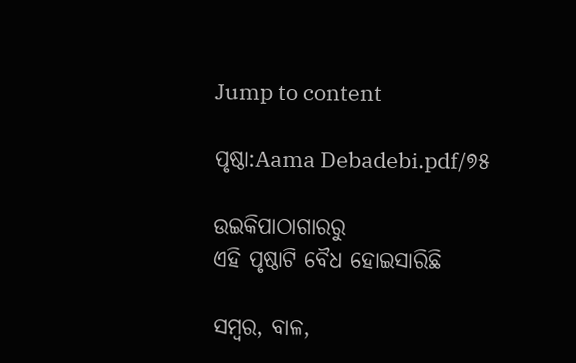Jump to content

ପୃଷ୍ଠା:Aama Debadebi.pdf/୭୫

ଉଇକିପାଠାଗାର‌ରୁ
ଏହି ପୃଷ୍ଠାଟି ବୈଧ ହୋଇସାରିଛି

ସମ୍ବର, ବାଳ,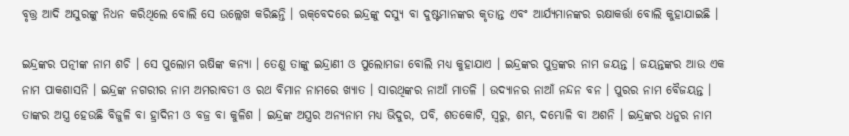ବୃତ୍ତ୍ର ଆଦି ଅସୁରଙ୍କୁ ନିଧନ କରିଥିଲେ ବୋଲି ସେ ଉଲ୍ଲେଖ କରିଛନ୍ତି । ଋକ୍‌ବେଦରେ ଇନ୍ଦ୍ରଙ୍କୁ ଦସ୍ୟୁ ବା ଦୁଷ୍ଟମାନଙ୍କର କୃତାନ୍ତ ଏବଂ ଆର୍ଯ୍ୟମାନଙ୍କର ରକ୍ଷାକର୍ତ୍ତା ବୋଲି କୁହାଯାଇଛି ।

ଇନ୍ଦ୍ରଙ୍କର ପତ୍ନୀଙ୍କ ନାମ ଶଚି । ସେ ପୁଲୋମ ଋଷିଙ୍କ କନ୍ୟା । ତେଣୁ ତାଙ୍କୁ ଇନ୍ଦ୍ରାଣୀ ଓ ପୁଲୋମଜା ବୋଲି ମଧ୍ୟ କୁହାଯାଏ । ଇନ୍ଦ୍ରଙ୍କର ପୁତ୍ରଙ୍କର ନାମ ଜୟନ୍ତ । ଜୟନ୍ତଙ୍କର ଆଉ ଏକ ନାମ ପାକଶାସନି । ଇନ୍ଦ୍ରଙ୍କ ନଗରୀର ନାମ ଅମରାବତୀ ଓ ରଥ ବିମାନ ନାମରେ ଖ୍ୟାତ । ସାରଥିଙ୍କର ନାଆଁ ମାତଳି । ଉଦ୍ୟାନର ନାଆଁ ନନ୍ଦନ ବନ । ପୁରର ନାମ ବୈଜୟନ୍ତ । ତାଙ୍କର ଅସ୍ତ୍ର ହେଉଛି ବିଜୁଳି ବା ହ୍ରାଦିନୀ ଓ ବଜ୍ର ବା କୁଳିଶ । ଇନ୍ଦ୍ରଙ୍କ ଅସ୍ତ୍ରର ଅନ୍ୟନାମ ମଧ୍ୟ ଭିଦୁର, ପବି, ଶତକୋଟି, ସ୍ୱରୁ, ଶମ୍ଭ, ଦମ୍ଭୋଳି ବା ଅଶନି । ଇନ୍ଦ୍ରଙ୍କର ଧନୁର ନାମ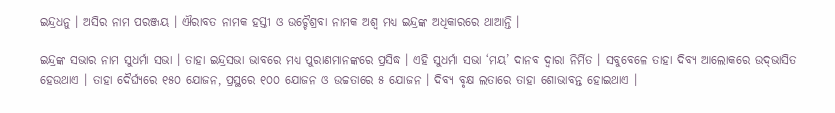ଇନ୍ଦ୍ରଧନୁ । ଅସିର ନାମ ପରଞ୍ଜୟ । ଐରାବତ ନାମକ ହସ୍ତୀ ଓ ଉଚ୍ଚୈଶ୍ରବା ନାମକ ଅଶ୍ୱ ମଧ୍ୟ ଇନ୍ଦ୍ରଙ୍କ ଅଧିକାରରେ ଥାଆନ୍ତି ।

ଇନ୍ଦ୍ରଙ୍କ ସଭାର ନାମ ସୁଧର୍ମା ସଭା । ତାହା ଇନ୍ଦ୍ରସଭା ଭାବରେ ମଧ୍ୟ ପୁରାଣମାନଙ୍କରେ ପ୍ରସିଦ୍ଧ । ଏହି ସୁଧର୍ମା ସଭା ‘ମୟ’ ଦାନବ ଦ୍ୱାରା ନିର୍ମିତ । ସବୁବେଳେ ତାହା ଦିବ୍ୟ ଆଲୋକରେ ଉଦ୍‌ଭାସିତ ହେଉଥାଏ । ତାହା ଦୈର୍ଘ୍ୟରେ ୧୫୦ ଯୋଜନ, ପ୍ରସ୍ଥରେ ୧୦୦ ଯୋଜନ ଓ ଉଚ୍ଚତାରେ ୫ ଯୋଜନ । ଦିବ୍ୟ ବୃକ୍ଷ ଲତାରେ ତାହା ଶୋଭାବନ୍ତ ହୋଇଥାଏ ।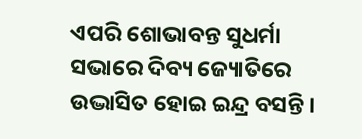ଏପରି ଶୋଭାବନ୍ତ ସୁଧର୍ମା ସଭାରେ ଦିବ୍ୟ ଜ୍ୟୋତିରେ ଉଦ୍ଭାସିତ ହୋଇ ଇନ୍ଦ୍ର ବସନ୍ତି ।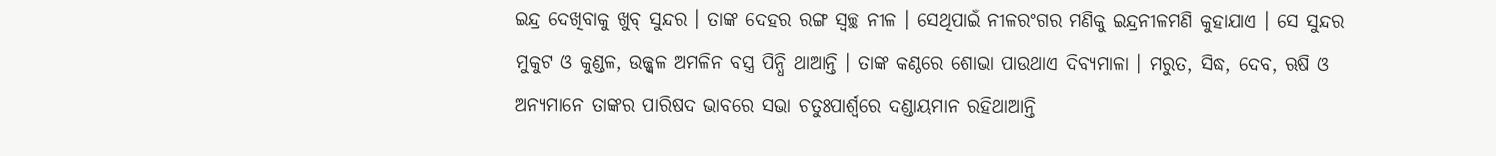ଇନ୍ଦ୍ର ଦେଖିବାକୁ ଖୁବ୍ ସୁନ୍ଦର । ତାଙ୍କ ଦେହର ରଙ୍ଗ ସ୍ୱଚ୍ଛ ନୀଳ । ସେଥିପାଇଁ ନୀଳରଂଗର ମଣିକୁ ଇନ୍ଦ୍ରନୀଳମଣି କୁହାଯାଏ । ସେ ସୁନ୍ଦର ମୁକୁଟ ଓ କୁଣ୍ଡଳ, ଉଜ୍ଜ୍ୱଳ ଅମଳିନ ବସ୍ତ୍ର ପିନ୍ଧି ଥାଆନ୍ତି । ତାଙ୍କ କଣ୍ଠରେ ଶୋଭା ପାଉଥାଏ ଦିବ୍ୟମାଳା । ମରୁତ, ସିଦ୍ଧ, ଦେବ, ଋଷି ଓ ଅନ୍ୟମାନେ ତାଙ୍କର ପାରିଷଦ ଭାବରେ ସଭା ଚତୁଃପାର୍ଶ୍ୱରେ ଦଣ୍ଡାୟମାନ ରହିଥାଆନ୍ତି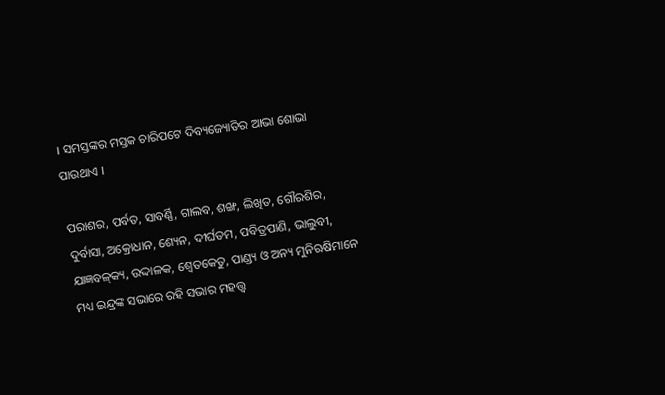। ସମସ୍ତଙ୍କର ମସ୍ତକ ଚାରିପଟେ ଦିବ୍ୟଜ୍ୟୋତିର ଆଭା ଶୋଭା ପାଉଥାଏ ।

ପରାଶର, ପର୍ବତ, ସାବର୍ଣ୍ଣି, ଗାଲବ, ଶଙ୍ଖ, ଲିଖିତ, ଗୌରଶିର, ଦୁର୍ବାସା, ଅକ୍ରୋଧାନ, ଶ୍ୟେନ, ଦୀର୍ଘତମ, ପବିତ୍ରପାଣି, ଭାଲୁବୀ, ଯାଜ୍ଞବଳ୍‌କ୍ୟ, ଉଦ୍ଦାଳକ, ଶ୍ୱେତକେତୁ, ପାଣ୍ଡ୍ୟ ଓ ଅନ୍ୟ ମୁନିଋଷିମାନେ ମଧ୍ୟ ଇନ୍ଦ୍ରଙ୍କ ସଭାରେ ରହି ସଭାର ମହତ୍ତ୍ୱ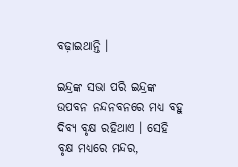ବଢ଼ାଇଥାନ୍ତି ।

ଇନ୍ଦ୍ରଙ୍କ ସଭା ପରି ଇନ୍ଦ୍ରଙ୍କ ଉପବନ ନନ୍ଦନବନରେ ମଧ୍ୟ ବହୁ ଦିବ୍ୟ ବୃକ୍ଷ ରହିଥାଏ । ସେହି ବୃକ୍ଷ ମଧ୍ୟରେ ମନ୍ଦର,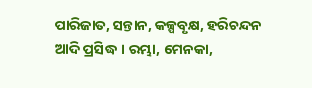ପାରିଜାତ, ସନ୍ତାନ, କଳ୍ପବୃକ୍ଷ, ହରିଚନ୍ଦନ ଆଦି ପ୍ରସିଦ୍ଧ । ରମ୍ଭା, ମେନକା,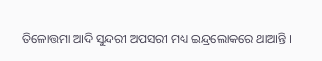ତିଳୋତ୍ତମା ଆଦି ସୁନ୍ଦରୀ ଅପସରୀ ମଧ୍ୟ ଇନ୍ଦ୍ରଲୋକରେ ଥାଆନ୍ତି ।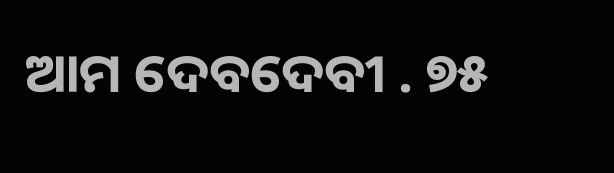ଆମ ଦେବଦେବୀ . ୭୫